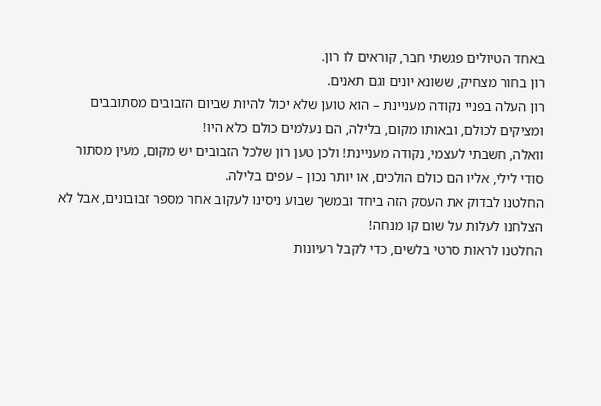באחד הטיולים פגשתי חבר, קוראים לו רון.
רון בחור מצחיק, ששונא יונים וגם תאנים.
רון העלה בפניי נקודה מעניינת – הוא טוען שלא יכול להיות שביום הזבובים מסתובבים ומציקים לכולם, ובאותו מקום, בלילה, הם נעלמים כולם כלא היו!
וואלה, חשבתי לעצמי, נקודה מעניינת! ולכן טען רון שלכל הזבובים יש מקום, מעין מסתור סודי לילי, אליו הם כולם הולכים, או יותר נכון – עפים בלילה.
החלטנו לבדוק את העסק הזה ביחד ובמשך שבוע ניסינו לעקוב אחר מספר זבובונים, אבל לא הצלחנו לעלות על שום קו מנחה!
החלטנו לראות סרטי בלשים, כדי לקבל רעיונות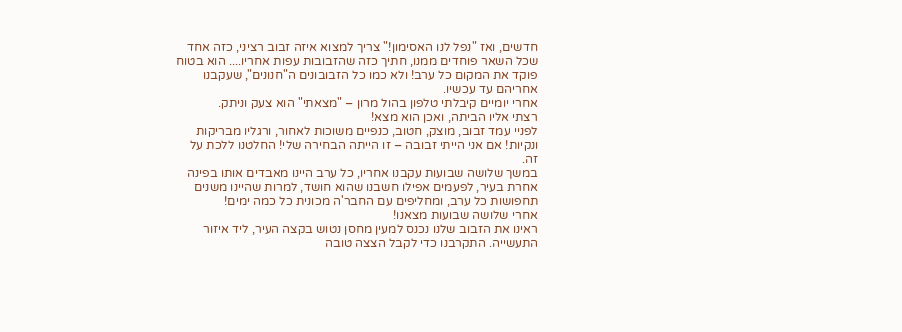חדשים, ואז "נפל לנו האסימון!" צריך למצוא איזה זבוב רציני, כזה אחד שכל השאר פוחדים ממנו, חתיך כזה שהזבובות עפות אחריו.... הוא בטוח פוקד את המקום כל ערב! ולא כמו כל הזבובונים ה"חנונים", שעקבנו אחריהם עד עכשיו.
אחרי יומיים קיבלתי טלפון בהול מרון – "מצאתי" הוא צעק וניתק.
רצתי אליו הביתה, ואכן הוא מצא!
לפניי עמד זבוב, מוצק, חטוב, כנפיים משוכות לאחור, ורגליו מבריקות ונקיות! אם אני הייתי זבובה – זו הייתה הבחירה שלי! החלטנו ללכת על זה.
במשך שלושה שבועות עקבנו אחריו, כל ערב היינו מאבדים אותו בפינה אחרת בעיר, לפעמים אפילו חשבנו שהוא חושד, למרות שהיינו משנים תחפושות כל ערב, ומחליפים עם החבר'ה מכונית כל כמה ימים!
אחרי שלושה שבועות מצאנו!
ראינו את הזבוב שלנו נכנס למעין מחסן נטוש בקצה העיר, ליד איזור התעשייה. התקרבנו כדי לקבל הצצה טובה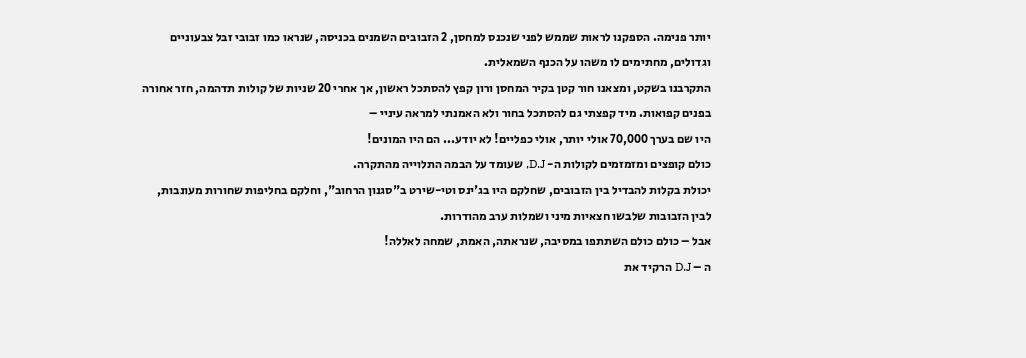יותר פנימה. הספקנו לראות שממש לפני שנכנס למחסן, 2 הזבובים השמנים בכניסה, שנראו כמו זבובי זבל צבעוניים וגדולים, מחתימים לו משהו על הכנף השמאלית.
התקרבנו בשקט, ומצאנו חור קטן בקיר המחסן ורון קפץ להסתכל ראשון, אך אחרי 20 שניות של קולות תדהמה, חזר אחורה בפנים קפואות. מיד קפצתי גם להסתכל בחור ולא האמנתי למראה עיניי –
היו שם בערך 70,000 אולי יותר, אולי כפליים! לא יודע... הם היו המונים!
כולם קופצים ומזמזמים לקולות ה- D.J, שעומד על הבמה התלוייה מהתקרה.
יכולת בקלות להבדיל בין הזבובים, שחלקם היו בג'ינס וטי-שירט ב"סגנון הרחוב", וחלקם בחליפות שחורות מעונבות, לבין הזבובות שלבשו חצאיות מיני ושמלות ערב מהודרות.
אבל – כולם כולם השתתפו במסיבה, שנראתה, האמת, שמחה לאללה!
ה – D.J הרקיד את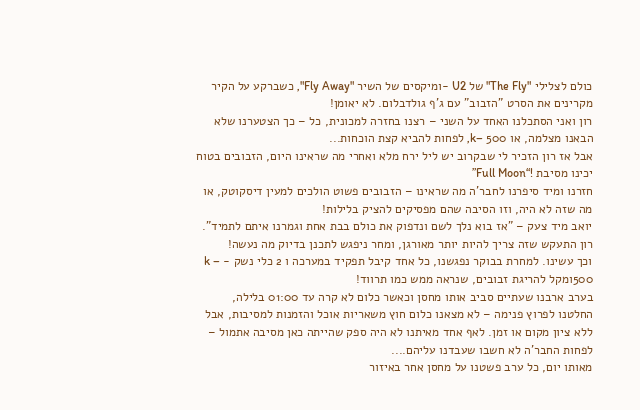כולם לצלילי "The Fly" של U2 -ומיקסים של השיר "Fly Away", כשברקע על הקיר מקרינים את הסרט "הזבוב" עם ג'ף גולדבלום. לא יאומן!
רון ואני הסתכלנו האחד על השני – רצנו בחזרה למכונית, כל – כך הצטערנו שלא הבאנו מצלמה, או 500 –k, לפחות להביא קצת הוכחות...
אבל אז רון הזכיר לי שבקרוב יש ליל ירח מלא ואחרי מה שראינו היום, הזבובים בטוח יכינו מסיבת !“Full Moon”
חזרנו ומיד סיפרנו לחבר'ה מה שראינו – הזבובים פשוט הולכים למעין דיסקוטק, או מה שזה לא היה, וזו הסיבה שהם מפסיקים להציק בלילות!
יואב מיד צעק – "אז בוא נלך לשם ונדפוק את כולם בבת אחת וגמרנו איתם לתמיד".
רון התעקש שזה צריך להיות יותר מאורגן, ומחר ניפגש לתכנן בדיוק מה נעשה!
וכך עשינו. למחרת בבוקר נפגשנו, כל אחד קיבל תפקיד במערכה ו 2 כלי נשק - k – 500ומקל להריגת זבובים, שנראה ממש כמו תרווד!
בערב ארבנו שעתיים סביב אותו מחסן וכאשר כלום לא קרה עד 01:00 בלילה, החלטנו לפרוץ פנימה – לא מצאנו כלום חוץ משאריות אוכל והזמנות למסיבות, אבל ללא ציון מקום או זמן. לאף אחד מאיתנו לא היה ספק שהייתה כאן מסיבה אתמול – לפחות החבר'ה לא חשבו שעבדנו עליהם....
מאותו יום, כל ערב פשטנו על מחסן אחר באיזור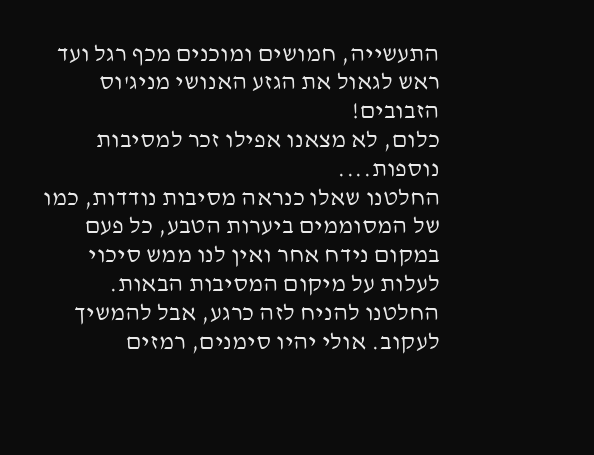התעשייה, חמושים ומוכנים מכף רגל ועד ראש לגאול את הגזע האנושי מניג'וס הזבובים!
כלום, לא מצאנו אפילו זכר למסיבות נוספות....
החלטנו שאלו כנראה מסיבות נודדות, כמו של המסוממים ביערות הטבע, כל פעם במקום נידח אחר ואין לנו ממש סיכוי לעלות על מיקום המסיבות הבאות. החלטנו להניח לזה כרגע, אבל להמשיך לעקוב. אולי יהיו סימנים, רמזים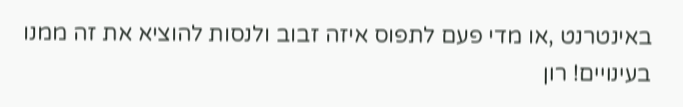באינטרנט ,או מדי פעם לתפוס איזה זבוב ולנסות להוציא את זה ממנו בעינויים! רון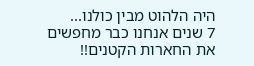היה הלהוט מבין כולנו...
7 שנים אנחנו כבר מחפשים את החארות הקטנים!!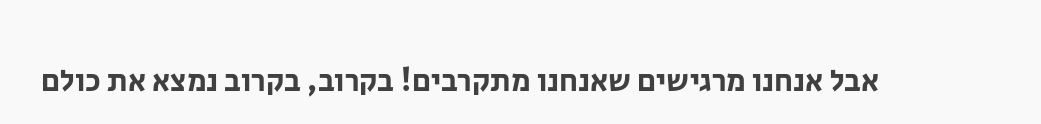אבל אנחנו מרגישים שאנחנו מתקרבים! בקרוב, בקרוב נמצא את כולם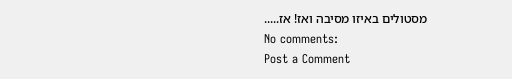מסטולים באיזו מסיבה ואז! אז.....
No comments:
Post a Comment